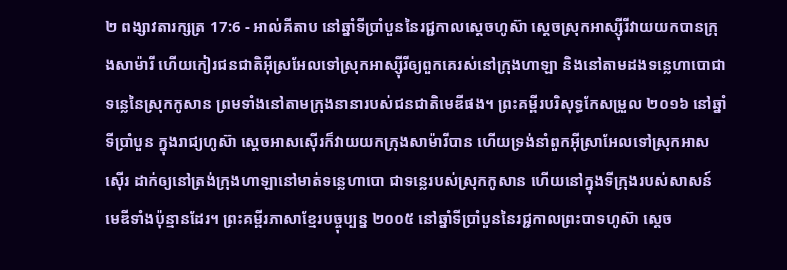២ ពង្សាវតារក្សត្រ 17:6 - អាល់គីតាប នៅឆ្នាំទីប្រាំបួននៃរជ្ជកាលស្តេចហូស៊ា ស្តេចស្រុកអាស្ស៊ីរីវាយយកបានក្រុងសាម៉ារី ហើយកៀរជនជាតិអ៊ីស្រអែលទៅស្រុកអាស្ស៊ីរីឲ្យពួកគេរស់នៅក្រុងហាឡា និងនៅតាមដងទន្លេហាបោជាទន្លេនៃស្រុកកូសាន ព្រមទាំងនៅតាមក្រុងនានារបស់ជនជាតិមេឌីផង។ ព្រះគម្ពីរបរិសុទ្ធកែសម្រួល ២០១៦ នៅឆ្នាំទីប្រាំបួន ក្នុងរាជ្យហូស៊ា ស្តេចអាសស៊ើរក៏វាយយកក្រុងសាម៉ារីបាន ហើយទ្រង់នាំពួកអ៊ីស្រាអែលទៅស្រុកអាសស៊ើរ ដាក់ឲ្យនៅត្រង់ក្រុងហាឡានៅមាត់ទន្លេហាបោ ជាទន្លេរបស់ស្រុកកូសាន ហើយនៅក្នុងទីក្រុងរបស់សាសន៍មេឌីទាំងប៉ុន្មានដែរ។ ព្រះគម្ពីរភាសាខ្មែរបច្ចុប្បន្ន ២០០៥ នៅឆ្នាំទីប្រាំបួននៃរជ្ជកាលព្រះបាទហូស៊ា ស្ដេច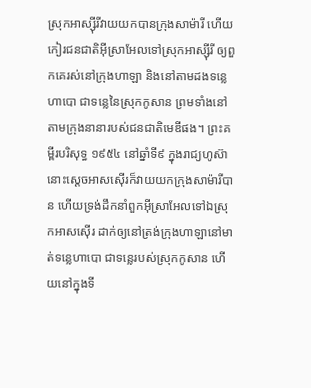ស្រុកអាស្ស៊ីរីវាយយកបានក្រុងសាម៉ារី ហើយកៀរជនជាតិអ៊ីស្រាអែលទៅស្រុកអាស្ស៊ីរី ឲ្យពួកគេរស់នៅក្រុងហាឡា និងនៅតាមដងទន្លេហាបោ ជាទន្លេនៃស្រុកកូសាន ព្រមទាំងនៅតាមក្រុងនានារបស់ជនជាតិមេឌីផង។ ព្រះគម្ពីរបរិសុទ្ធ ១៩៥៤ នៅឆ្នាំទី៩ ក្នុងរាជ្យហូស៊ា នោះស្តេចអាសស៊ើរក៏វាយយកក្រុងសាម៉ារីបាន ហើយទ្រង់ដឹកនាំពួកអ៊ីស្រាអែលទៅឯស្រុកអាសស៊ើរ ដាក់ឲ្យនៅត្រង់ក្រុងហាឡានៅមាត់ទន្លេហាបោ ជាទន្លេរបស់ស្រុកកូសាន ហើយនៅក្នុងទី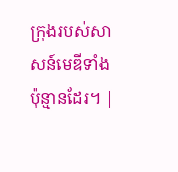ក្រុងរបស់សាសន៍មេឌីទាំងប៉ុន្មានដែរ។ |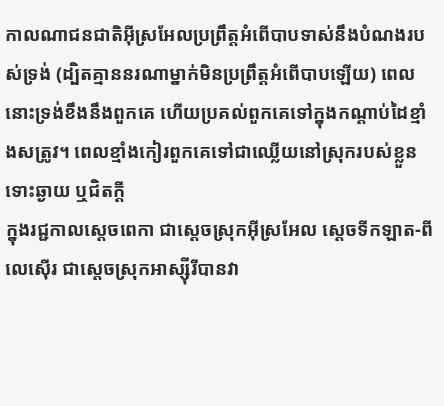កាលណាជនជាតិអ៊ីស្រអែលប្រព្រឹត្តអំពើបាបទាស់នឹងបំណងរបស់ទ្រង់ (ដ្បិតគ្មាននរណាម្នាក់មិនប្រព្រឹត្តអំពើបាបឡើយ) ពេលនោះទ្រង់ខឹងនឹងពួកគេ ហើយប្រគល់ពួកគេទៅក្នុងកណ្តាប់ដៃខ្មាំងសត្រូវ។ ពេលខ្មាំងកៀរពួកគេទៅជាឈ្លើយនៅស្រុករបស់ខ្លួន ទោះឆ្ងាយ ឬជិតក្តី
ក្នុងរជ្ជកាលស្តេចពេកា ជាស្តេចស្រុកអ៊ីស្រអែល ស្តេចទីកឡាត-ពីលេស៊ើរ ជាស្តេចស្រុកអាស្ស៊ីរីបានវា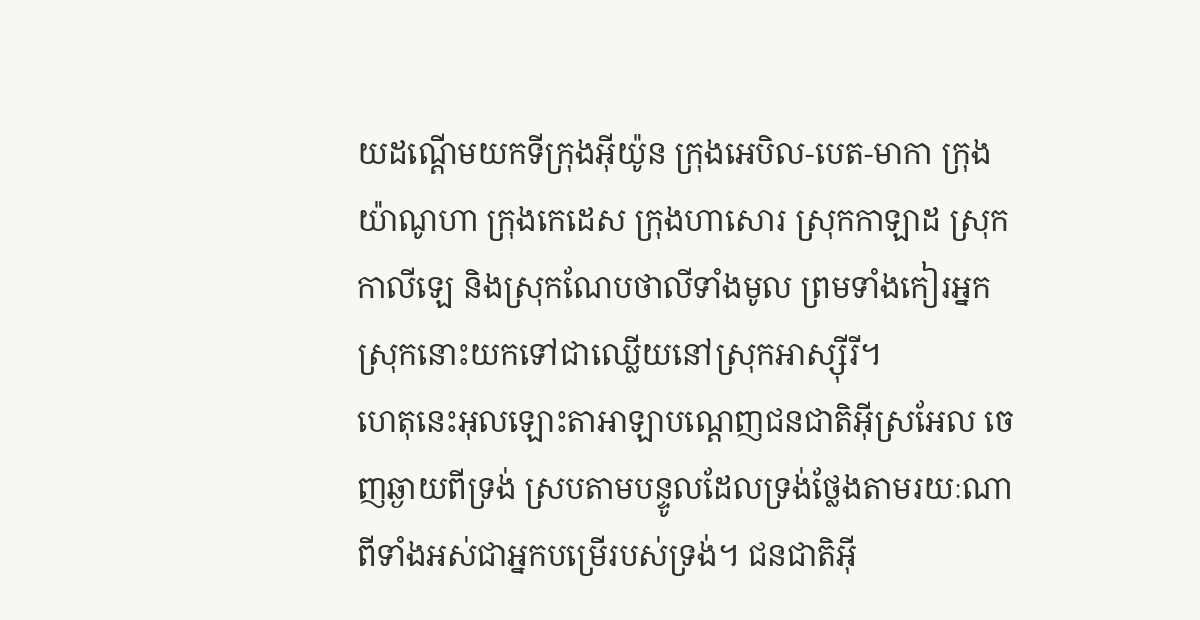យដណ្តើមយកទីក្រុងអ៊ីយ៉ូន ក្រុងអេបិល-បេត-មាកា ក្រុងយ៉ាណូហា ក្រុងកេដេស ក្រុងហាសោរ ស្រុកកាឡាដ ស្រុកកាលីឡេ និងស្រុកណែបថាលីទាំងមូល ព្រមទាំងកៀរអ្នកស្រុកនោះយកទៅជាឈ្លើយនៅស្រុកអាស្ស៊ីរី។
ហេតុនេះអុលឡោះតាអាឡាបណ្តេញជនជាតិអ៊ីស្រអែល ចេញឆ្ងាយពីទ្រង់ ស្របតាមបន្ទូលដែលទ្រង់ថ្លែងតាមរយៈណាពីទាំងអស់ជាអ្នកបម្រើរបស់ទ្រង់។ ជនជាតិអ៊ី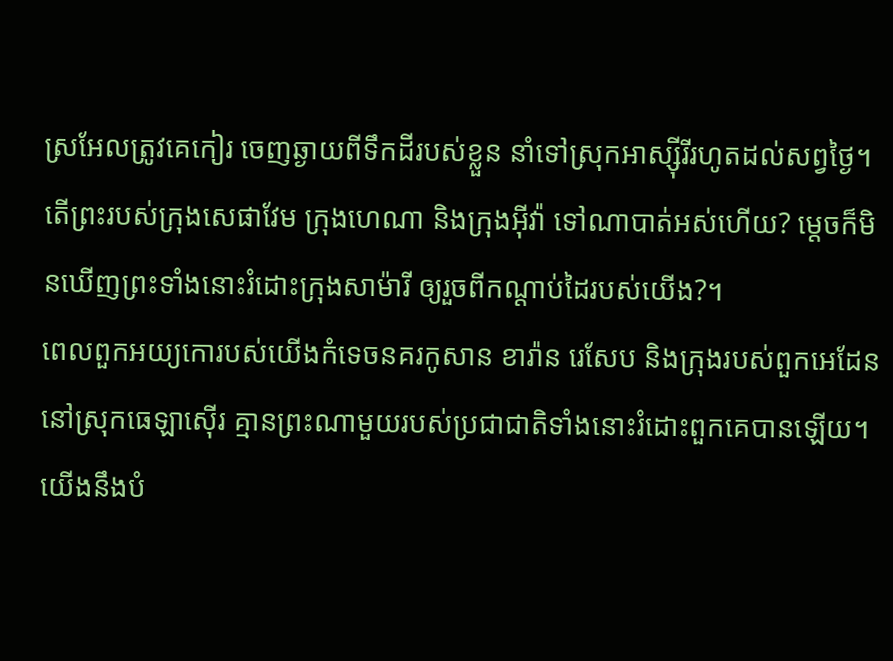ស្រអែលត្រូវគេកៀរ ចេញឆ្ងាយពីទឹកដីរបស់ខ្លួន នាំទៅស្រុកអាស្ស៊ីរីរហូតដល់សព្វថ្ងៃ។
តើព្រះរបស់ក្រុងសេផាវែម ក្រុងហេណា និងក្រុងអ៊ីវ៉ា ទៅណាបាត់អស់ហើយ? ម្តេចក៏មិនឃើញព្រះទាំងនោះរំដោះក្រុងសាម៉ារី ឲ្យរួចពីកណ្តាប់ដៃរបស់យើង?។
ពេលពួកអយ្យកោរបស់យើងកំទេចនគរកូសាន ខារ៉ាន រេសែប និងក្រុងរបស់ពួកអេដែន នៅស្រុកធេឡាស៊ើរ គ្មានព្រះណាមួយរបស់ប្រជាជាតិទាំងនោះរំដោះពួកគេបានឡើយ។
យើងនឹងបំ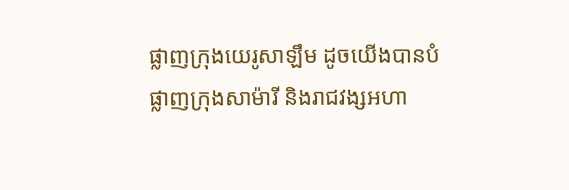ផ្លាញក្រុងយេរូសាឡឹម ដូចយើងបានបំផ្លាញក្រុងសាម៉ារី និងរាជវង្សអហា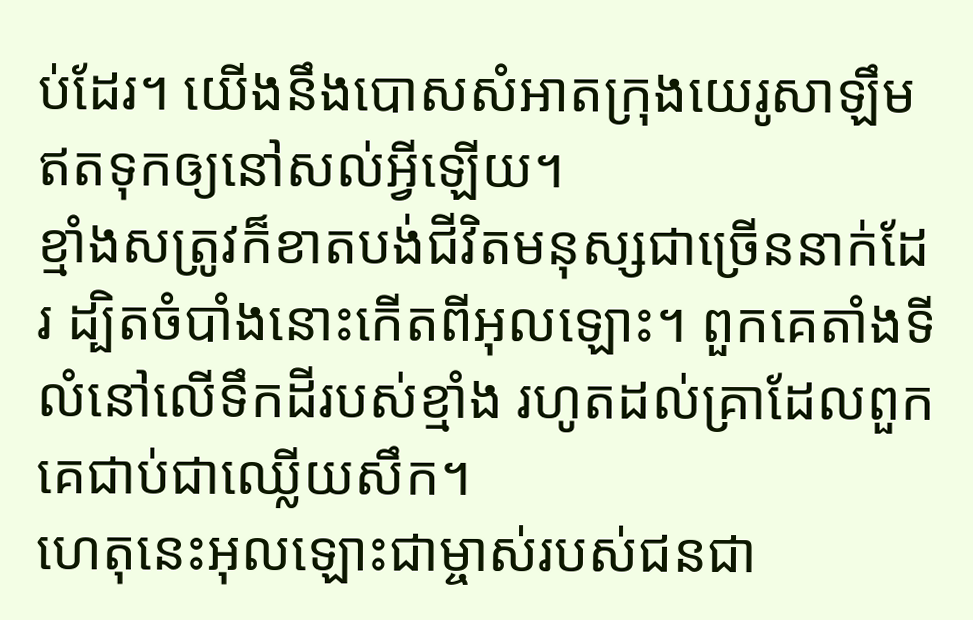ប់ដែរ។ យើងនឹងបោសសំអាតក្រុងយេរូសាឡឹម ឥតទុកឲ្យនៅសល់អ្វីឡើយ។
ខ្មាំងសត្រូវក៏ខាតបង់ជីវិតមនុស្សជាច្រើននាក់ដែរ ដ្បិតចំបាំងនោះកើតពីអុលឡោះ។ ពួកគេតាំងទីលំនៅលើទឹកដីរបស់ខ្មាំង រហូតដល់គ្រាដែលពួកគេជាប់ជាឈ្លើយសឹក។
ហេតុនេះអុលឡោះជាម្ចាស់របស់ជនជា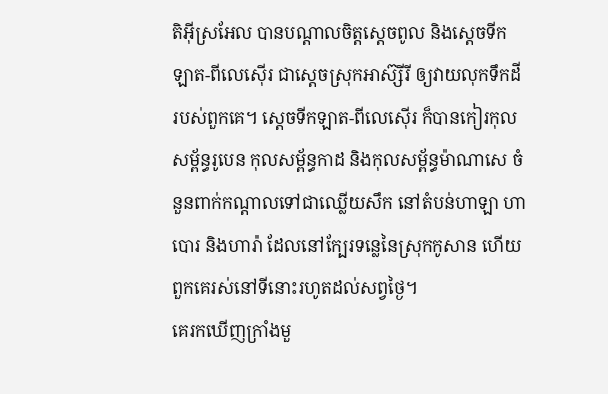តិអ៊ីស្រអែល បានបណ្តាលចិត្តស្តេចពូល និងស្តេចទីកឡាត-ពីលេស៊ើរ ជាស្តេចស្រុកអាស៊្សីរី ឲ្យវាយលុកទឹកដីរបស់ពួកគេ។ ស្តេចទីកឡាត-ពីលេស៊ើរ ក៏បានកៀរកុលសម្ព័ន្ធរូបេន កុលសម្ព័ន្ធកាដ និងកុលសម្ព័ន្ធម៉ាណាសេ ចំនួនពាក់កណ្តាលទៅជាឈ្លើយសឹក នៅតំបន់ហាឡា ហាបោរ និងហារ៉ា ដែលនៅក្បែរទន្លេនៃស្រុកកូសាន ហើយពួកគេរស់នៅទីនោះរហូតដល់សព្វថ្ងៃ។
គេរកឃើញក្រាំងមួ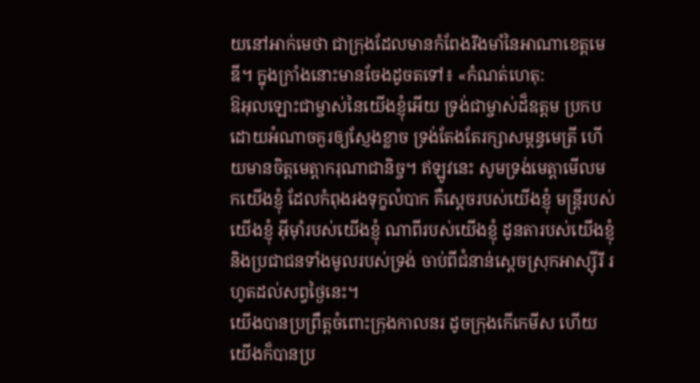យនៅអាក់មេថា ជាក្រុងដែលមានកំពែងរឹងមាំនៃអាណាខេត្តមេឌី។ ក្នុងក្រាំងនោះមានចែងដូចតទៅ៖ «កំណត់ហេតុ:
ឱអុលឡោះជាម្ចាស់នៃយើងខ្ញុំអើយ ទ្រង់ជាម្ចាស់ដ៏ឧត្ដម ប្រកបដោយអំណាចគួរឲ្យស្ញែងខ្លាច ទ្រង់តែងតែរក្សាសម្ពន្ធមេត្រី ហើយមានចិត្តមេត្តាករុណាជានិច្ច។ ឥឡូវនេះ សូមទ្រង់មេត្តាមើលមកយើងខ្ញុំ ដែលកំពុងរងទុក្ខលំបាក គឺស្ដេចរបស់យើងខ្ញុំ មន្ត្រីរបស់យើងខ្ញុំ អ៊ីមុាំរបស់យើងខ្ញុំ ណាពីរបស់យើងខ្ញុំ ដូនតារបស់យើងខ្ញុំ និងប្រជាជនទាំងមូលរបស់ទ្រង់ ចាប់ពីជំនាន់ស្ដេចស្រុកអាស្ស៊ីរី រហូតដល់សព្វថ្ងៃនេះ។
យើងបានប្រព្រឹត្តចំពោះក្រុងកាលនរ ដូចក្រុងកើកេមីស ហើយយើងក៏បានប្រ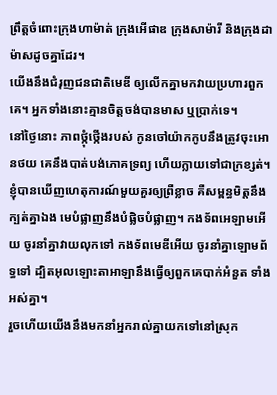ព្រឹត្តចំពោះក្រុងហាម៉ាត់ ក្រុងអើផាឌ ក្រុងសាម៉ារី និងក្រុងដាម៉ាសដូចគ្នាដែរ។
យើងនឹងជំរុញជនជាតិមេឌី ឲ្យលើកគ្នាមកវាយប្រហារពួកគេ។ អ្នកទាំងនោះគ្មានចិត្តចង់បានមាស ឬប្រាក់ទេ។
នៅថ្ងៃនោះ ភាពថ្កុំថ្កើងរបស់ កូនចៅយ៉ាកកូបនឹងត្រូវចុះអោនថយ គេនឹងបាត់បង់ភោគទ្រព្យ ហើយក្លាយទៅជាក្រខ្សត់។
ខ្ញុំបានឃើញហេតុការណ៍មួយគួរឲ្យព្រឺខ្លាច គឺសម្ពន្ធមិត្តនឹងក្បត់គ្នាឯង មេបំផ្លាញនឹងបំផ្លិចបំផ្លាញ។ កងទ័ពអេឡាមអើយ ចូរនាំគ្នាវាយលុកទៅ កងទ័ពមេឌីអើយ ចូរនាំគ្នាឡោមព័ទ្ធទៅ ដ្បិតអុលឡោះតាអាឡានឹងធ្វើឲ្យពួកគេបាក់អំនួត ទាំងអស់គ្នា។
រួចហើយយើងនឹងមកនាំអ្នករាល់គ្នាយកទៅនៅស្រុក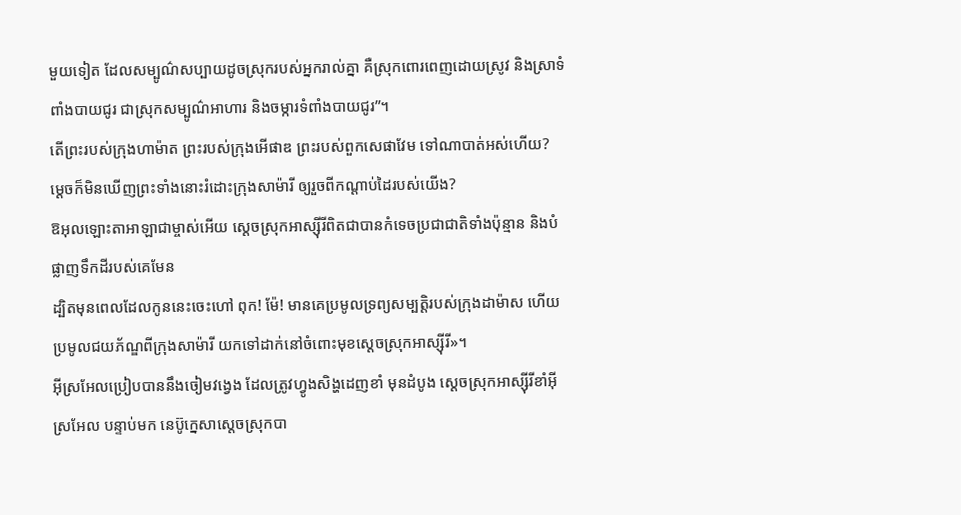មួយទៀត ដែលសម្បូណ៌សប្បាយដូចស្រុករបស់អ្នករាល់គ្នា គឺស្រុកពោរពេញដោយស្រូវ និងស្រាទំពាំងបាយជូរ ជាស្រុកសម្បូណ៌អាហារ និងចម្ការទំពាំងបាយជូរ”។
តើព្រះរបស់ក្រុងហាម៉ាត ព្រះរបស់ក្រុងអើផាឌ ព្រះរបស់ពួកសេផាវែម ទៅណាបាត់អស់ហើយ? ម្ដេចក៏មិនឃើញព្រះទាំងនោះរំដោះក្រុងសាម៉ារី ឲ្យរួចពីកណ្ដាប់ដៃរបស់យើង?
ឱអុលឡោះតាអាឡាជាម្ចាស់អើយ ស្ដេចស្រុកអាស្ស៊ីរីពិតជាបានកំទេចប្រជាជាតិទាំងប៉ុន្មាន និងបំផ្លាញទឹកដីរបស់គេមែន
ដ្បិតមុនពេលដែលកូននេះចេះហៅ ពុក! ម៉ែ! មានគេប្រមូលទ្រព្យសម្បត្តិរបស់ក្រុងដាម៉ាស ហើយប្រមូលជយភ័ណ្ឌពីក្រុងសាម៉ារី យកទៅដាក់នៅចំពោះមុខស្ដេចស្រុកអាស្ស៊ីរី»។
អ៊ីស្រអែលប្រៀបបាននឹងចៀមវង្វេង ដែលត្រូវហ្វូងសិង្ហដេញខាំ មុនដំបូង ស្ដេចស្រុកអាស្ស៊ីរីខាំអ៊ីស្រអែល បន្ទាប់មក នេប៊ូក្នេសាស្ដេចស្រុកបា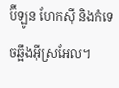ប៊ីឡូន ហែកស៊ី និងកំទេចឆ្អឹងអ៊ីស្រអែល។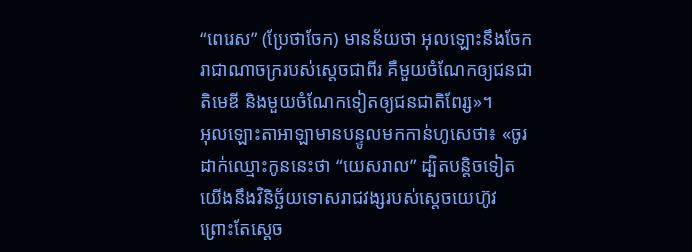“ពេរេស” (ប្រែថាចែក) មានន័យថា អុលឡោះនឹងចែករាជាណាចក្ររបស់ស្តេចជាពីរ គឺមួយចំណែកឲ្យជនជាតិមេឌី និងមួយចំណែកទៀតឲ្យជនជាតិពែរ្ស»។
អុលឡោះតាអាឡាមានបន្ទូលមកកាន់ហូសេថា៖ «ចូរដាក់ឈ្មោះកូននេះថា “យេសរាល” ដ្បិតបន្តិចទៀត យើងនឹងវិនិច្ឆ័យទោសរាជវង្សរបស់ស្តេចយេហ៊ូវ ព្រោះតែស្តេច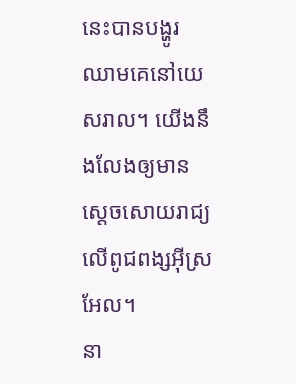នេះបានបង្ហូរឈាមគេនៅយេសរាល។ យើងនឹងលែងឲ្យមានស្តេចសោយរាជ្យលើពូជពង្សអ៊ីស្រអែល។
នា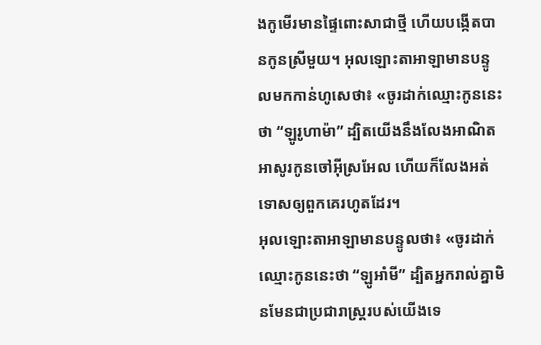ងកូមើរមានផ្ទៃពោះសាជាថ្មី ហើយបង្កើតបានកូនស្រីមួយ។ អុលឡោះតាអាឡាមានបន្ទូលមកកាន់ហូសេថា៖ «ចូរដាក់ឈ្មោះកូននេះថា “ឡូរូហាម៉ា” ដ្បិតយើងនឹងលែងអាណិតអាសូរកូនចៅអ៊ីស្រអែល ហើយក៏លែងអត់ទោសឲ្យពួកគេរហូតដែរ។
អុលឡោះតាអាឡាមានបន្ទូលថា៖ «ចូរដាក់ឈ្មោះកូននេះថា “ឡូអាំមី” ដ្បិតអ្នករាល់គ្នាមិនមែនជាប្រជារាស្ដ្ររបស់យើងទេ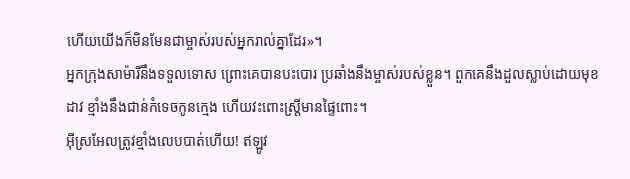ហើយយើងក៏មិនមែនជាម្ចាស់របស់អ្នករាល់គ្នាដែរ»។
អ្នកក្រុងសាម៉ារីនឹងទទួលទោស ព្រោះគេបានបះបោរ ប្រឆាំងនឹងម្ចាស់របស់ខ្លួន។ ពួកគេនឹងដួលស្លាប់ដោយមុខដាវ ខ្មាំងនឹងជាន់កំទេចកូនក្មេង ហើយវះពោះស្ត្រីមានផ្ទៃពោះ។
អ៊ីស្រអែលត្រូវខ្មាំងលេបបាត់ហើយ! ឥឡូវ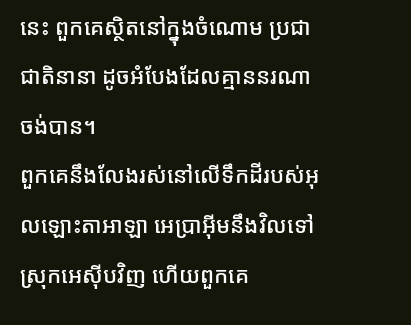នេះ ពួកគេស្ថិតនៅក្នុងចំណោម ប្រជាជាតិនានា ដូចអំបែងដែលគ្មាននរណាចង់បាន។
ពួកគេនឹងលែងរស់នៅលើទឹកដីរបស់អុលឡោះតាអាឡា អេប្រាអ៊ីមនឹងវិលទៅស្រុកអេស៊ីបវិញ ហើយពួកគេ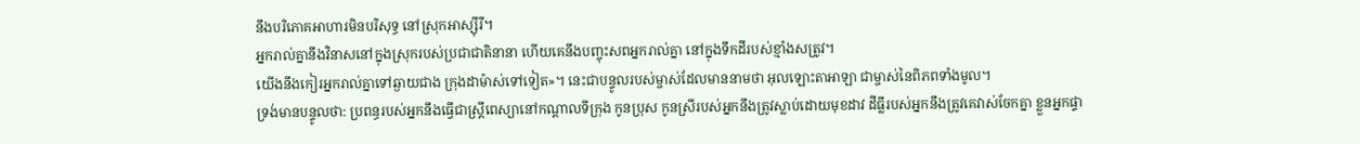នឹងបរិភោគអាហារមិនបរិសុទ្ធ នៅស្រុកអាស្ស៊ីរី។
អ្នករាល់គ្នានឹងវិនាសនៅក្នុងស្រុករបស់ប្រជាជាតិនានា ហើយគេនឹងបញ្ចុះសពអ្នករាល់គ្នា នៅក្នុងទឹកដីរបស់ខ្មាំងសត្រូវ។
យើងនឹងកៀរអ្នករាល់គ្នាទៅឆ្ងាយជាង ក្រុងដាម៉ាស់ទៅទៀត»។ នេះជាបន្ទូលរបស់ម្ចាស់ដែលមាននាមថា អុលឡោះតាអាឡា ជាម្ចាស់នៃពិភពទាំងមូល។
ទ្រង់មានបន្ទូលថា: ប្រពន្ធរបស់អ្នកនឹងធ្វើជាស្ត្រីពេស្យានៅកណ្ដាលទីក្រុង កូនប្រុស កូនស្រីរបស់អ្នកនឹងត្រូវស្លាប់ដោយមុខដាវ ដីធ្លីរបស់អ្នកនឹងត្រូវគេវាស់ចែកគ្នា ខ្លួនអ្នកផ្ទា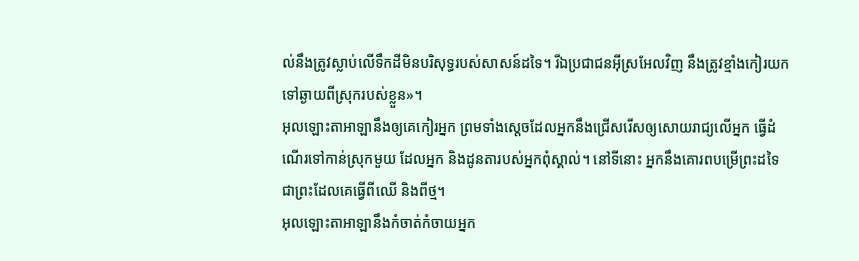ល់នឹងត្រូវស្លាប់លើទឹកដីមិនបរិសុទ្ធរបស់សាសន៍ដទៃ។ រីឯប្រជាជនអ៊ីស្រអែលវិញ នឹងត្រូវខ្មាំងកៀរយកទៅឆ្ងាយពីស្រុករបស់ខ្លួន»។
អុលឡោះតាអាឡានឹងឲ្យគេកៀរអ្នក ព្រមទាំងស្តេចដែលអ្នកនឹងជ្រើសរើសឲ្យសោយរាជ្យលើអ្នក ធ្វើដំណើរទៅកាន់ស្រុកមួយ ដែលអ្នក និងដូនតារបស់អ្នកពុំស្គាល់។ នៅទីនោះ អ្នកនឹងគោរពបម្រើព្រះដទៃ ជាព្រះដែលគេធ្វើពីឈើ និងពីថ្ម។
អុលឡោះតាអាឡានឹងកំចាត់កំចាយអ្នក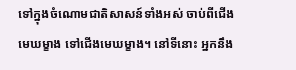ទៅក្នុងចំណោមជាតិសាសន៍ទាំងអស់ ចាប់ពីជើងមេឃម្ខាង ទៅជើងមេឃម្ខាង។ នៅទីនោះ អ្នកនឹង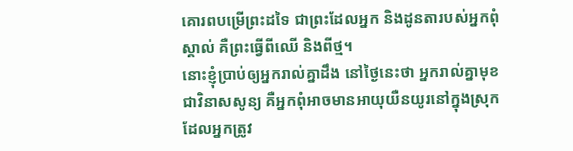គោរពបម្រើព្រះដទៃ ជាព្រះដែលអ្នក និងដូនតារបស់អ្នកពុំស្គាល់ គឺព្រះធ្វើពីឈើ និងពីថ្ម។
នោះខ្ញុំប្រាប់ឲ្យអ្នករាល់គ្នាដឹង នៅថ្ងៃនេះថា អ្នករាល់គ្នាមុខជាវិនាសសូន្យ គឺអ្នកពុំអាចមានអាយុយឺនយូរនៅក្នុងស្រុកដែលអ្នកត្រូវ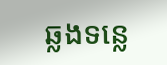ឆ្លងទន្លេ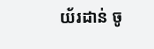យ័រដាន់ ចូ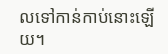លទៅកាន់កាប់នោះឡើយ។